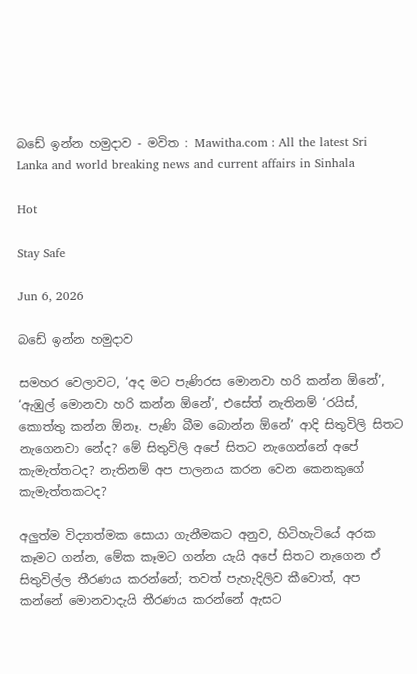බඩේ ඉන්න හමුදාව - මවිත : Mawitha.com : All the latest Sri Lanka and world breaking news and current affairs in Sinhala

Hot

Stay Safe

Jun 6, 2026

බඩේ ඉන්න හමුදාව

සමහර වෙලාවට, ‘අද මට පැණිරස මොනවා හරි කන්න ඕනේ’, ‘ඇඹුල් මොනවා හරි කන්න ඕනේ’, එසේත් නැතිනම් ‘රයිස්, කොත්තු කන්න ඕනෑ. පැණි බීම බොන්න ඕනේ’ ආදි සිතුවිලි සිතට නැගෙනවා නේද? මේ සිතුවිලි අපේ සිතට නැගෙන්නේ අපේ කැමැත්තටද? නැතිනම් අප පාලනය කරන වෙන කෙනකුගේ කැමැත්තකටද?

අලුත්ම විද්‍යාත්මක සොයා ගැනීමකට අනුව, හිටිහැටියේ අරක කෑමට ගන්න, මේක කෑමට ගන්න යැයි අපේ සිතට නැගෙන ඒ සිතුවිල්ල තීරණය කරන්නේ; තවත් පැහැදිලිව කීවොත්, අප කන්නේ මොනවාදැයි තීරණය කරන්නේ ඇසට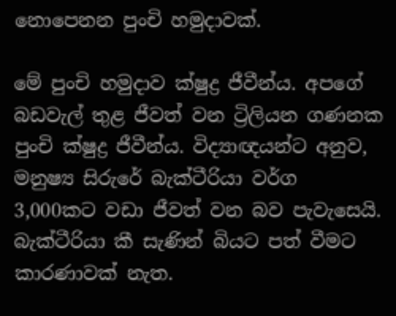නොපෙනන පුංචි හමුදාවක්.

මේ පුංචි හමුදාව ක්ෂුද්‍ර ජීවීන්ය. අපගේ බඩවැල් තුළ ජීවත් වන ට්‍රිලියන ගණනක පුංචි ක්ෂුද්‍ර ජීවීන්ය. විද්‍යාඥයන්ට අනුව, මනුෂ්‍ය සිරුරේ බැක්ටීරියා වර්ග 3,000කට වඩා ජීවත් වන බව පැවැසෙයි. බැක්ටීරියා කී සැණින් බියට පත් වීමට කාරණාවක් නැත.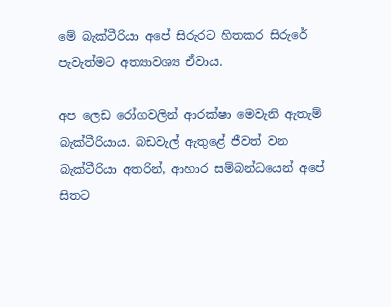මේ බැක්ටීරියා අපේ සිරුරට හිතකර සිරුරේ පැවැත්මට අත්‍යාවශ්‍ය ඒවාය.

අප ලෙඩ රෝගවලින් ආරක්ෂා මෙවැනි ඇතැම් බැක්ටීරියාය. බඩවැල් ඇතුළේ ජීවත් වන බැක්ටීරියා අතරින්, ආහාර සම්බන්ධයෙන් අපේ සිතට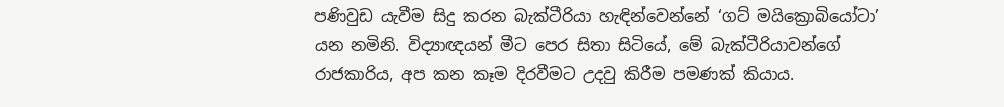පණිවුඩ යැවීම සිදු කරන බැක්ටීරියා හැඳින්වෙන්නේ ‘ගට් මයික්‍රොබියෝටා’ යන නමිනි. විද්‍යාඥයන් මීට පෙර සිතා සිටියේ, මේ බැක්ටීරියාවන්ගේ රාජකාරිය, අප කන කෑම දිරවීමට උදවු කිරීම පමණක් කියාය.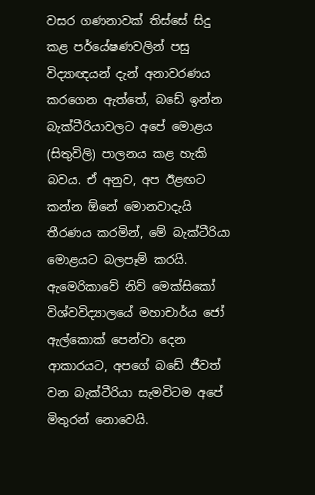වසර ගණනාවක් තිස්සේ සිදු කළ පර්යේෂණවලින් පසු විද්‍යාඥයන් දැන් අනාවරණය කරගෙන ඇත්තේ, බඩේ ඉන්න බැක්ටීරියාවලට අපේ මොළය (සිතුවිලි) පාලනය කළ හැකි බවය. ඒ අනුව, අප ඊළඟට කන්න ඕනේ මොනවාදැයි තීරණය කරමින්, මේ බැක්ටීරියා මොළයට බලපෑම් කරයි. ඇමෙරිකාවේ නිව් මෙක්සිකෝ විශ්වවිද්‍යාලයේ මහාචාර්ය ජෝ ඇල්කොක් පෙන්වා දෙන ආකාරයට, අපගේ බඩේ ජීවත් වන බැක්ටීරියා සැමවිටම අපේ මිතුරන් නොවෙයි.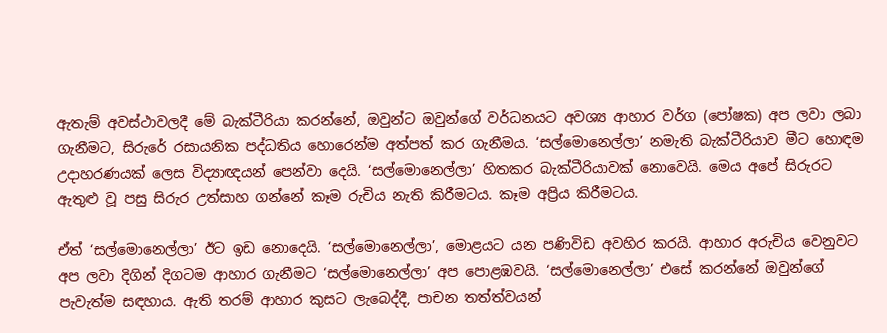ඇතැම් අවස්ථාවලදී මේ බැක්ටීරියා කරන්නේ, ඔවුන්ට ඔවුන්ගේ වර්ධනයට අවශ්‍ය ආහාර වර්ග (පෝෂක) අප ලවා ලබා ගැනීමට, සිරුරේ රසායනික පද්ධතිය හොරෙන්ම අත්පත් කර ගැනීමය. ‘සල්මොනෙල්ලා’ නමැති බැක්ටීරියාව මීට හොඳම උදාහරණයක් ලෙස විද්‍යාඥයන් පෙන්වා දෙයි. ‘සල්මොනෙල්ලා’ හිතකර බැක්ටීරියාවක් නොවෙයි. මෙය අපේ සිරුරට ඇතුළු වූ පසු සිරුර උත්සාහ ගන්නේ කෑම රුචිය නැති කිරීමටය. කෑම අප්‍රිය කිරීමටය.

ඒත් ‘සල්මොනෙල්ලා’ ඊට ඉඩ නොදෙයි. ‘සල්මොනෙල්ලා’, මොළයට යන පණිවිඩ අවහිර කරයි. ආහාර අරුචිය වෙනුවට අප ලවා දිගින් දිගටම ආහාර ගැනීමට ‘සල්මොනෙල්ලා’ අප පොළඹවයි. ‘සල්මොනෙල්ලා’ එසේ කරන්නේ ඔවුන්ගේ පැවැත්ම සඳහාය. ඇති තරම් ආහාර කුසට ලැබෙද්දී, පාචන තත්ත්වයන්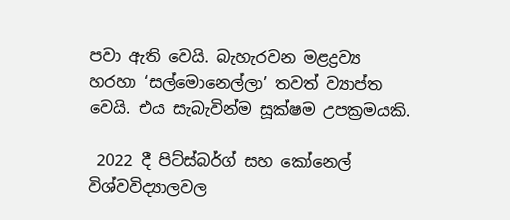පවා ඇති වෙයි. බැහැරවන මළද්‍රව්‍ය හරහා ‘සල්මොනෙල්ලා’ තවත් ව්‍යාප්ත වෙයි. එය සැබැවින්ම සූක්ෂම උපක්‍රමයකි.

 2022 දී පිට්ස්බර්ග් සහ කෝනෙල් විශ්වවිද්‍යාලවල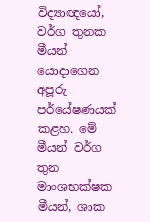විද්‍යාඥයෝ, වර්ග තුනක මීයන් යොදාගෙන අපූරු පර්යේෂණයක් කළහ. මේ මීයන් වර්ග තුන මාංශභක්ෂක මීයන්, ශාක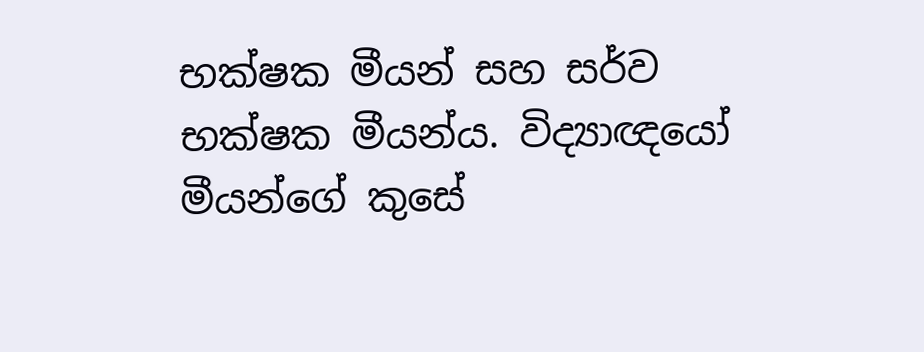භක්ෂක මීයන් සහ සර්ව භක්ෂක මීයන්ය. විද්‍යාඥයෝ මීයන්ගේ කුසේ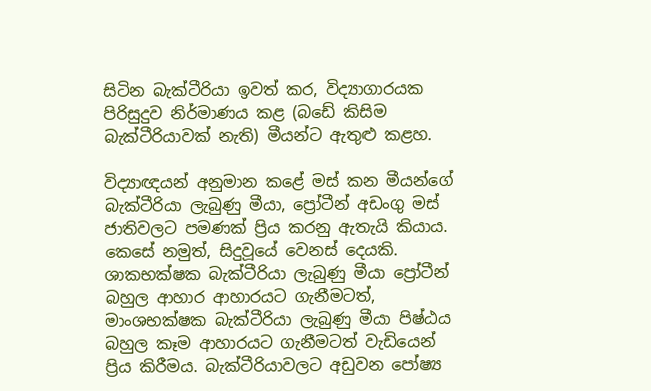සිටින බැක්ටීරියා ඉවත් කර, විද්‍යාගාරයක පිරිසුදුව නිර්මාණය කළ (බඩේ කිසිම බැක්ටීරියාවක් නැති) මීයන්ට ඇතුළු කළහ.

විද්‍යාඥයන් අනුමාන කළේ මස් කන මීයන්ගේ බැක්ටීරියා ලැබුණු මීයා, ප්‍රෝටීන් අඩංගු මස් ජාතිවලට පමණක් ප්‍රිය කරනු ඇතැයි කියාය. කෙසේ නමුත්, සිදුවූයේ වෙනස් දෙයකි. ශාකභක්ෂක බැක්ටීරියා ලැබුණු මීයා ප්‍රෝටීන් බහුල ආහාර ආහාරයට ගැනීමටත්, මාංශභක්ෂක බැක්ටීරියා ලැබුණු මීයා පිෂ්ඨය බහුල කෑම ආහාරයට ගැනීමටත් වැඩියෙන් ප්‍රිය කිරීමය. බැක්ටීරියාවලට අඩුවන පෝෂ්‍ය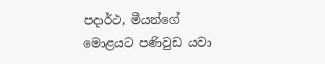පදාර්ථ, මීයන්ගේ මොළයට පණිවුඩ යවා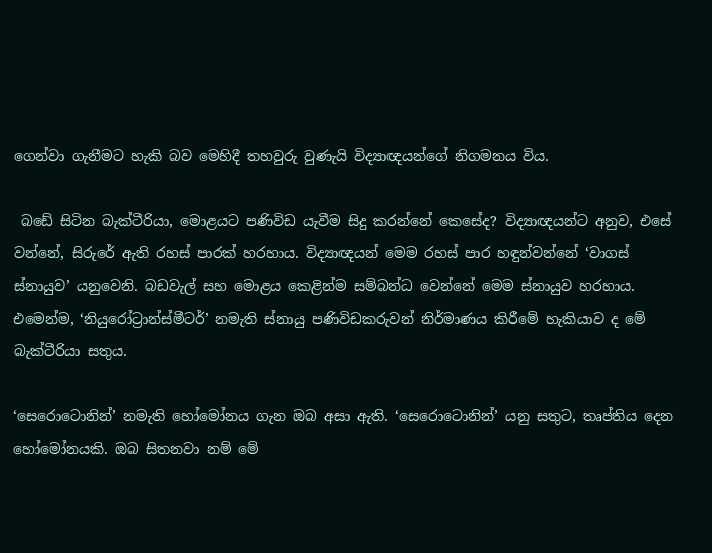ගෙන්වා ගැනීමට හැකි බව මෙහිදී තහවුරු වුණැයි විද්‍යාඥයන්ගේ නිගමනය විය.

 බඩේ සිටින බැක්ටීරියා, මොළයට පණිවිඩ යැවීම සිදු කරන්නේ කෙසේද? විද්‍යාඥයන්ට අනුව, එසේ වන්නේ, සිරුරේ ඇති රහස් පාරක් හරහාය. විද්‍යාඥයන් මෙම රහස් පාර හඳුන්වන්නේ ‘වාගස් ස්නායුව’ යනුවෙනි. බඩවැල් සහ මොළය කෙළින්ම සම්බන්ධ වෙන්නේ මෙම ස්නායුව හරහාය‍. එමෙන්ම, ‘නියුරෝට්‍රාන්ස්මීටර්’ නමැති ස්නායු පණිවිඩකරුවන් නිර්මාණය කිරීමේ හැකියාව ද මේ බැක්ටීරියා සතුය.

‘සෙරොටොනින්’ නමැති හෝමෝනය ගැන ඔබ අසා ඇති. ‘සෙරොටොනින්’ යනු සතුට, තෘප්තිය දෙන හෝමෝනයකි. ඔබ සිතනවා නම් මේ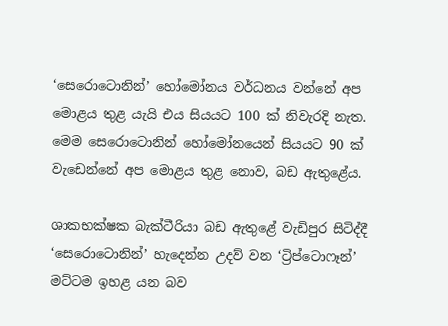‘සෙරොටොනින්’ හෝමෝනය වර්ධනය වන්නේ අප මොළය තුළ යැයි එය සියයට 100 ක් නිවැරදි නැත. මෙම සෙරොටොනින් හෝමෝනයෙන් සියයට 90 ක් වැඩෙන්නේ අප මොළය තුළ නොව, බඩ ඇතුළේය.

ශාකභක්ෂක බැක්ටීරියා බඩ ඇතුළේ වැඩිපුර සිටිද්දී ‘සෙරොටොනින්’ හැදෙන්න උදව් වන ‘ට්‍රිප්ටොෆෑන්’ මට්ටම ඉහළ යන බව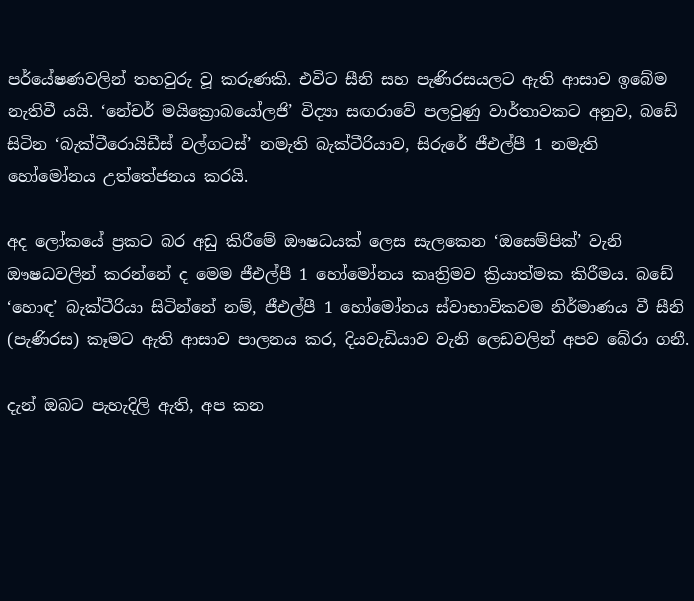පර්යේෂණවලින් තහවුරු වූ කරුණකි. එවිට සීනි සහ පැණිරසයලට ඇති ආසාව ඉබේම නැතිවී යයි. ‘නේචර් මයික්‍රොබයෝලජි’ විද්‍යා සඟරාවේ පලවුණු වාර්තාවකට අනුව, බඩේ සිටින ‘බැක්ටීරොයිඩීස් වල්ගටස්’ නමැති බැක්ටීරියාව, සිරුරේ ජීඑල්පී 1 නමැති හෝමෝනය උත්තේජනය කරයි.

අද ලෝකයේ ප්‍රකට බර අඩු කිරීමේ ඖෂධයක් ලෙස සැලකෙන ‘ඔසෙම්පික්’ වැනි ඖෂධවලින් කරන්නේ ද මෙම ජීඑල්පී 1 හෝමෝනය කෘත්‍රිමව ක්‍රියාත්මක කිරීමය. බඩේ ‘හොඳ’ බැක්ටීරියා සිටින්නේ නම්, ජීඑල්පී 1 හෝමෝනය ස්වාභාවිකවම නිර්මාණය වී සීනි (පැණිරස) කෑමට ඇති ආසාව පාලනය කර, දියවැඩියාව වැනි ලෙඩවලින් අපව බේරා ගනී.

දැන් ඔබට පැහැදිලි ඇති, අප කන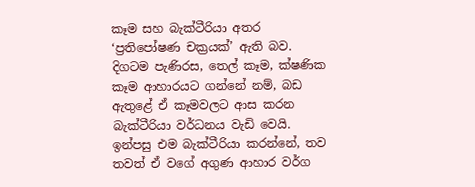කෑම සහ බැක්ටීරියා අතර ‘ප්‍රතිපෝෂණ චක්‍රයක්’ ඇති බව. දිගටම පැණිරස, තෙල් කෑම, ක්ෂණික කෑම ආහාරයට ගන්නේ නම්, බඩ ඇතුළේ ඒ කෑමවලට ආස කරන බැක්ටීරියා වර්ධනය වැඩි වෙයි. ඉන්පසු එම බැක්ටීරියා කරන්නේ, තව තවත් ඒ වගේ අගුණ ආහාර වර්ග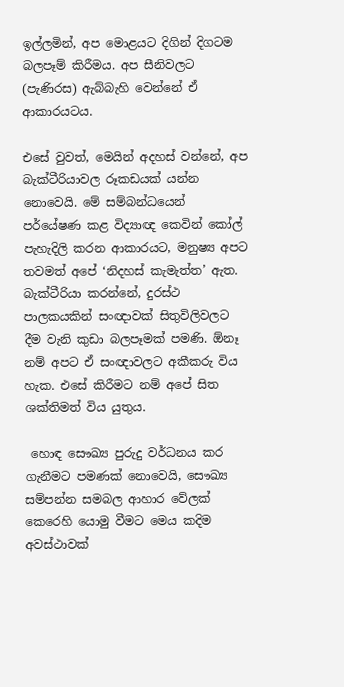ඉල්ලමින්, අප මොළයට දිගින් දිගටම බලපෑම් කිරීමය. අප සීනිවලට (පැණිරස) ඇබ්බැහි වෙන්නේ ඒ ආකාරයටය.

එසේ වුවත්, මෙයින් අදහස් වන්නේ, අප බැක්ටීරියාවල රූකඩයක් යන්න නොවෙයි. මේ සම්බන්ධයෙන් පර්යේෂණ කළ විද්‍යාඥ කෙවින් කෝල් පැහැදිලි කරන ආකාරයට, මනුෂ්‍ය අපට තවමත් අපේ ‘නිදහස් කැමැත්ත’ ඇත. බැක්ටීරියා කරන්නේ, දුරස්ථ පාලකයකින් සංඥාවක් සිතුවිලිවලට දීම වැනි කුඩා බලපෑමක් පමණි. ඕනෑ නම් අපට ඒ සංඥාවලට අකීකරු විය හැක. එසේ කිරීමට නම් අපේ සිත ශක්තිමත් විය යුතුය.

 හොඳ සෞඛ්‍ය පුරුදු වර්ධනය කර ගැනීමට පමණක් නොවෙයි, සෞඛ්‍ය සම්පන්න සමබල ආහාර වේලක් කෙරෙහි යොමු වීමට මෙය කදිම අවස්ථාවක්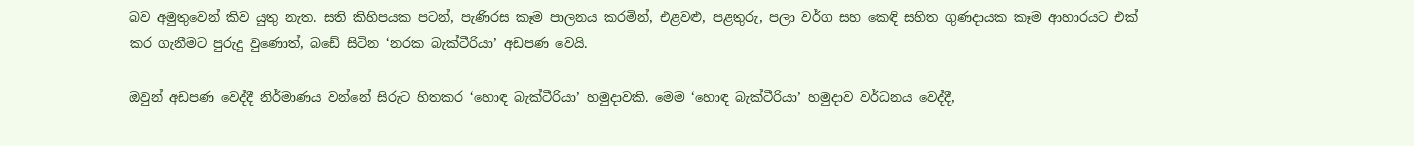බව අමුතුවෙන් කිව යුතු නැත. සති කිහිපයක පටන්, පැණිරස කෑම පාලනය කරමින්, එළවළු, පළතුරු, පලා වර්ග සහ කෙඳි සහිත ගුණදායක කෑම ආහාරයට එක් කර ගැනීමට පුරුදු වුණොත්, බඩේ සිටින ‘නරක බැක්ටීරියා’ අඩපණ වෙයි.

ඔවුන් අඩපණ වෙද්දී නිර්මාණය වන්නේ සිරුට හිතකර ‘හොඳ බැක්ටීරියා’ හමුදාවකි. මෙම ‘හොඳ බැක්ටීරියා’ හමුදාව වර්ධනය වෙද්දී,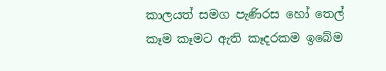කාලයත් සමග පැණිරස හෝ තෙල් කෑම කෑමට ඇති කෑදරකම ඉබේම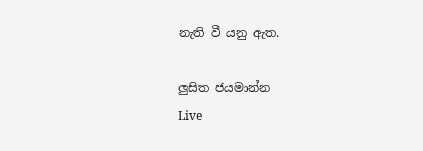නැති වී යනු ඇත.

ලුසිත ජයමාන්න
Live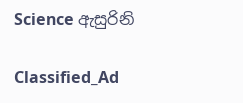Science ඇසුරිනි

Classified_Ad